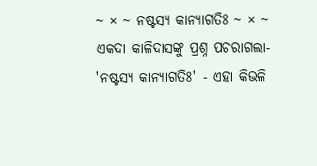~ × ~ ନଷ୍ଟସ୍ୟ କାନ୍ୟାଗତିଃ ~ × ~
ଏକଦା କାଳିଦାସଙ୍କୁ ପ୍ରଶ୍ନ ପଚରାଗଲା- 'ନଷ୍ଟସ୍ୟ କାନ୍ୟାଗତିଃ' - ଏହା କିଭଳି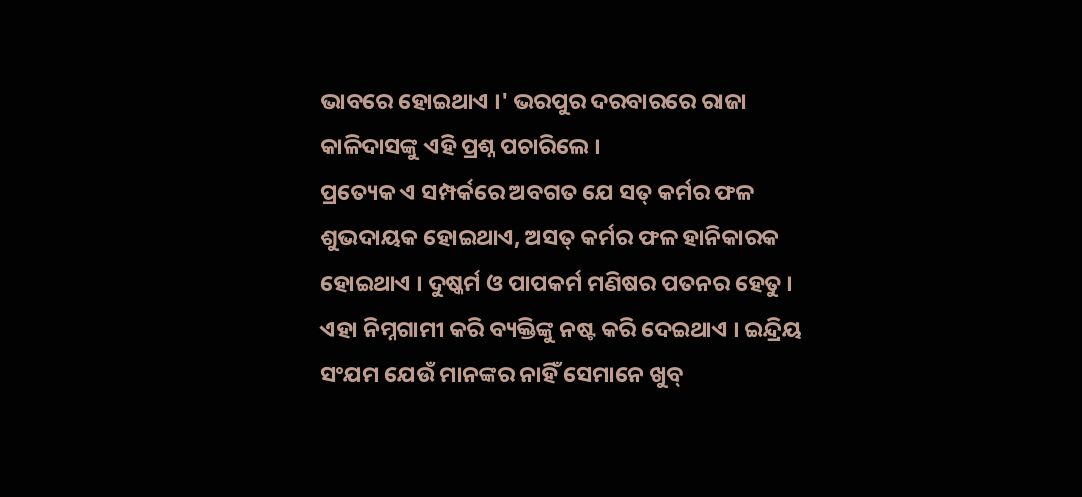ଭାବରେ ହୋଇଥାଏ ।' ଭରପୁର ଦରବାରରେ ରାଜା କାଳିଦାସଙ୍କୁ ଏହି ପ୍ରଶ୍ନ ପଚାରିଲେ ।
ପ୍ରତ୍ୟେକ ଏ ସମ୍ପର୍କରେ ଅବଗତ ଯେ ସତ୍ କର୍ମର ଫଳ ଶୁଭଦାୟକ ହୋଇଥାଏ, ଅସତ୍ କର୍ମର ଫଳ ହାନିକାରକ ହୋଇଥାଏ । ଦୁଷ୍କର୍ମ ଓ ପାପକର୍ମ ମଣିଷର ପତନର ହେତୁ । ଏହା ନିମ୍ନଗାମୀ କରି ବ୍ୟକ୍ତିଙ୍କୁ ନଷ୍ଟ କରି ଦେଇଥାଏ । ଇନ୍ଦ୍ରିୟ ସଂଯମ ଯେଉଁ ମାନଙ୍କର ନାହିଁ ସେମାନେ ଖୁବ୍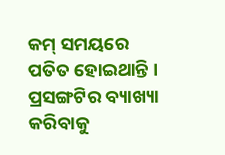କମ୍ ସମୟରେ ପତିତ ହୋଇଥାନ୍ତି । ପ୍ରସଙ୍ଗଟିର ବ୍ୟାଖ୍ୟା କରିବାକୁ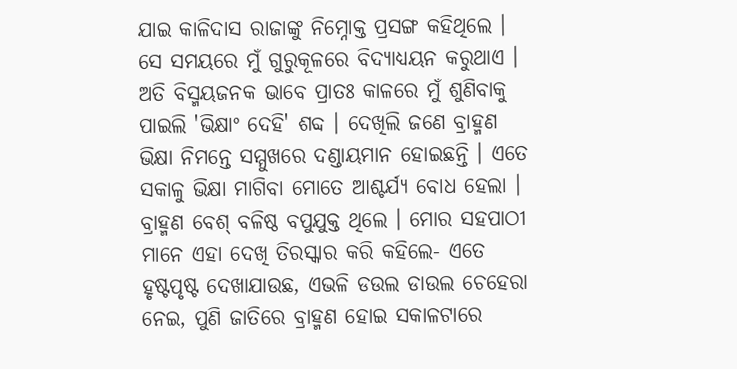ଯାଇ କାଳିଦାସ ରାଜାଙ୍କୁ ନିମ୍ନୋକ୍ତ ପ୍ରସଙ୍ଗ କହିଥିଲେ ।
ସେ ସମୟରେ ମୁଁ ଗୁରୁକୂଳରେ ବିଦ୍ୟାଧ୍ୟୟନ କରୁଥାଏ । ଅତି ବିସ୍ମୟଜନକ ଭାବେ ପ୍ରାତଃ କାଳରେ ମୁଁ ଶୁଣିବାକୁ ପାଇଲି 'ଭିକ୍ଷାଂ ଦେହି' ଶବ୍ଦ । ଦେଖିଲି ଜଣେ ବ୍ରାହ୍ମଣ ଭିକ୍ଷା ନିମନ୍ତେ ସମ୍ମୁଖରେ ଦଣ୍ଡାୟମାନ ହୋଇଛନ୍ତି । ଏତେ ସକାଳୁ ଭିକ୍ଷା ମାଗିବା ମୋତେ ଆଶ୍ଚର୍ଯ୍ୟ ବୋଧ ହେଲା । ବ୍ରାହ୍ମଣ ବେଶ୍ ବଳିଷ୍ଠ ବପୁଯୁକ୍ତ ଥିଲେ । ମୋର ସହପାଠୀ ମାନେ ଏହା ଦେଖି ତିରସ୍କାର କରି କହିଲେ- ଏତେ ହୃଷ୍ଟପୃଷ୍ଟ ଦେଖାଯାଉଛ, ଏଭଳି ଡଉଲ ଡାଉଲ ଚେହେରା ନେଇ, ପୁଣି ଜାତିରେ ବ୍ରାହ୍ମଣ ହୋଇ ସକାଳଟାରେ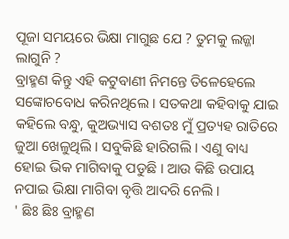ପୂଜା ସମୟରେ ଭିକ୍ଷା ମାଗୁଛ ଯେ ? ତୁମକୁ ଲଜ୍ଜା ଲାଗୁନି ?
ବ୍ରାହ୍ମଣ କିନ୍ତୁ ଏହି କଟୁବାଣୀ ନିମନ୍ତେ ତିଳେହେଲେ ସଙ୍କୋଚବୋଧ କରିନଥିଲେ । ସତକଥା କହିବାକୁ ଯାଇ କହିଲେ ବନ୍ଧୁ, କୁଅଭ୍ୟାସ ବଶତଃ ମୁଁ ପ୍ରତ୍ୟହ ରାତିରେ ଜୁଆ ଖେଳୁଥିଲି । ସବୁକିଛି ହାରିଗଲି । ଏଣୁ ବାଧ୍ୟ ହୋଇ ଭିକ ମାଗିବାକୁ ପଡୁଛି । ଆଉ କିଛି ଉପାୟ ନପାଇ ଭିକ୍ଷା ମାଗିବା ବୃତ୍ତି ଆଦରି ନେଲି ।
' ଛିଃ ଛିଃ ବ୍ରାହ୍ମଣ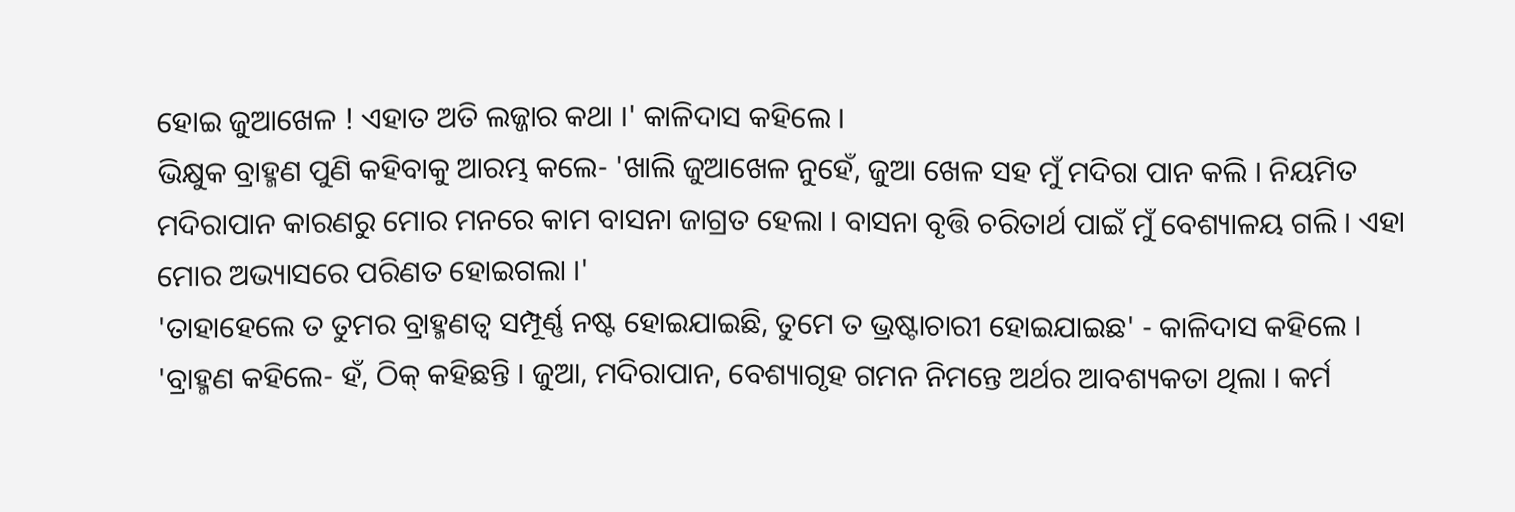ହୋଇ ଜୁଆଖେଳ ! ଏହାତ ଅତି ଲଜ୍ଜାର କଥା ।' କାଳିଦାସ କହିଲେ ।
ଭିକ୍ଷୁକ ବ୍ରାହ୍ମଣ ପୁଣି କହିବାକୁ ଆରମ୍ଭ କଲେ- 'ଖାଲି ଜୁଆଖେଳ ନୁହେଁ, ଜୁଆ ଖେଳ ସହ ମୁଁ ମଦିରା ପାନ କଲି । ନିୟମିତ ମଦିରାପାନ କାରଣରୁ ମୋର ମନରେ କାମ ବାସନା ଜାଗ୍ରତ ହେଲା । ବାସନା ବୃତ୍ତି ଚରିତାର୍ଥ ପାଇଁ ମୁଁ ବେଶ୍ୟାଳୟ ଗଲି । ଏହା ମୋର ଅଭ୍ୟାସରେ ପରିଣତ ହୋଇଗଲା ।'
'ତାହାହେଲେ ତ ତୁମର ବ୍ରାହ୍ମଣତ୍ୱ ସମ୍ପୂର୍ଣ୍ଣ ନଷ୍ଟ ହୋଇଯାଇଛି, ତୁମେ ତ ଭ୍ରଷ୍ଟାଚାରୀ ହୋଇଯାଇଛ' - କାଳିଦାସ କହିଲେ ।
'ବ୍ରାହ୍ମଣ କହିଲେ- ହଁ, ଠିକ୍ କହିଛନ୍ତି । ଜୁଆ, ମଦିରାପାନ, ବେଶ୍ୟାଗୃହ ଗମନ ନିମନ୍ତେ ଅର୍ଥର ଆବଶ୍ୟକତା ଥିଲା । କର୍ମ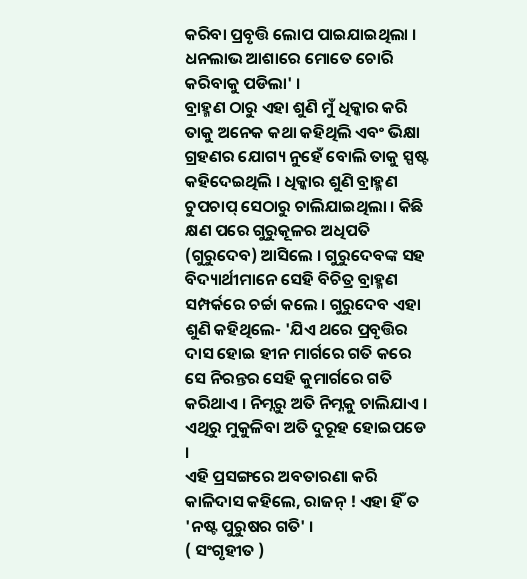କରିବା ପ୍ରବୃତ୍ତି ଲୋପ ପାଇଯାଇଥିଲା । ଧନଲାଭ ଆଶାରେ ମୋତେ ଚୋରି କରିବାକୁ ପଡିଲା' ।
ବ୍ରାହ୍ମଣ ଠାରୁ ଏହା ଶୁଣି ମୁଁ ଧିକ୍କାର କରି ତାକୁ ଅନେକ କଥା କହିଥିଲି ଏବଂ ଭିକ୍ଷା ଗ୍ରହଣର ଯୋଗ୍ୟ ନୁହେଁ ବୋଲି ତାକୁ ସ୍ପଷ୍ଟ କହିଦେଇଥିଲି । ଧିକ୍କାର ଶୁଣି ବ୍ରାହ୍ମଣ ଚୁପଚାପ୍ ସେଠାରୁ ଚାଲିଯାଇଥିଲା । କିଛି କ୍ଷଣ ପରେ ଗୁରୁକୂଳର ଅଧିପତି (ଗୁରୁଦେବ) ଆସିଲେ । ଗୁରୁଦେବଙ୍କ ସହ ବିଦ୍ୟାର୍ଥୀମାନେ ସେହି ବିଚିତ୍ର ବ୍ରାହ୍ମଣ ସମ୍ପର୍କରେ ଚର୍ଚ୍ଚା କଲେ । ଗୁରୁଦେବ ଏହା ଶୁଣି କହିଥିଲେ- 'ଯିଏ ଥରେ ପ୍ରବୃତ୍ତିର ଦାସ ହୋଇ ହୀନ ମାର୍ଗରେ ଗତି କରେ ସେ ନିରନ୍ତର ସେହି କୁମାର୍ଗରେ ଗତି କରିଥାଏ । ନିମ୍ନରୁ ଅତି ନିମ୍ନକୁ ଚାଲିଯାଏ । ଏଥିରୁ ମୁକୁଳିବା ଅତି ଦୁରୂହ ହୋଇପଡେ ।
ଏହି ପ୍ରସଙ୍ଗରେ ଅବତାରଣା କରି କାଳିଦାସ କହିଲେ, ରାଜନ୍ ! ଏହା ହିଁ ତ 'ନଷ୍ଟ ପୁରୁଷର ଗତି' ।
( ସଂଗୃହୀତ )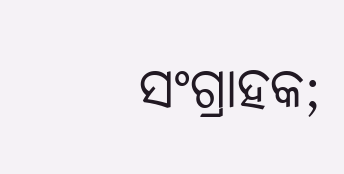ସଂଗ୍ରାହକ;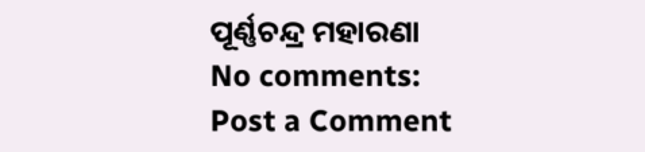ପୂର୍ଣ୍ଣଚନ୍ଦ୍ର ମହାରଣା
No comments:
Post a Comment